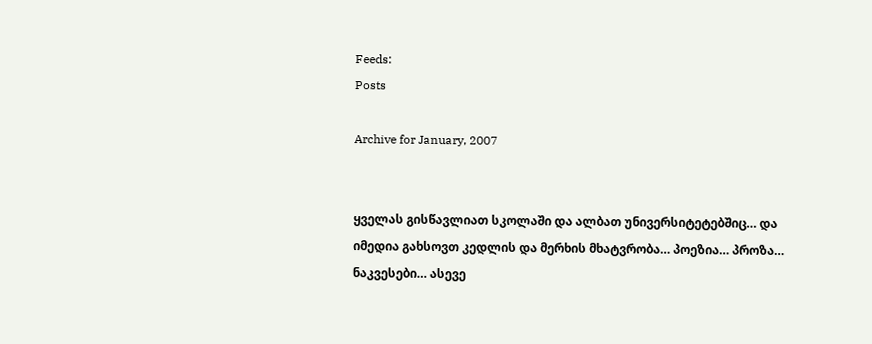Feeds:
Posts

Archive for January, 2007


ყველას გისწავლიათ სკოლაში და ალბათ უნივერსიტეტებშიც… და იმედია გახსოვთ კედლის და მერხის მხატვრობა… პოეზია… პროზა… ნაკვესები… ასევე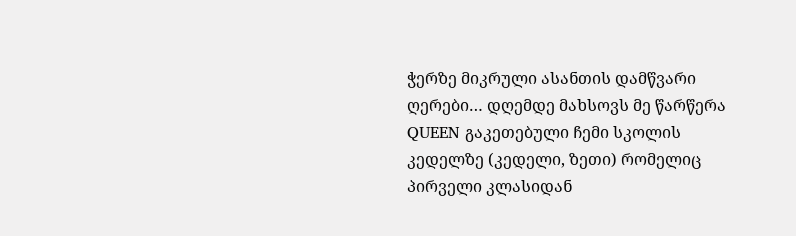ჭერზე მიკრული ასანთის დამწვარი ღერები… დღემდე მახსოვს მე წარწერა QUEEN გაკეთებული ჩემი სკოლის კედელზე (კედელი, ზეთი) რომელიც პირველი კლასიდან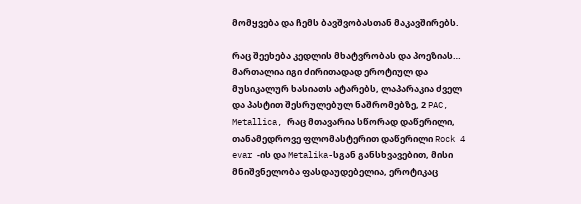მომყვება და ჩემს ბავშვობასთან მაკავშირებს.

რაც შეეხება კედლის მხატვრობას და პოეზიას… მართალია იგი ძირითადად ეროტიულ და მუსიკალურ ხასიათს ატარებს, ლაპარაკია ძველ და პასტით შესრულებულ ნაშრომებზე, 2 PAC, Metallica, რაც მთავარია სწორად დაწერილი, თანამედროვე ფლომასტერით დაწერილი Rock 4 evar -ის და Metalika-სგან განსხვავებით, მისი მნიშვნელობა ფასდაუდებელია, ეროტიკაც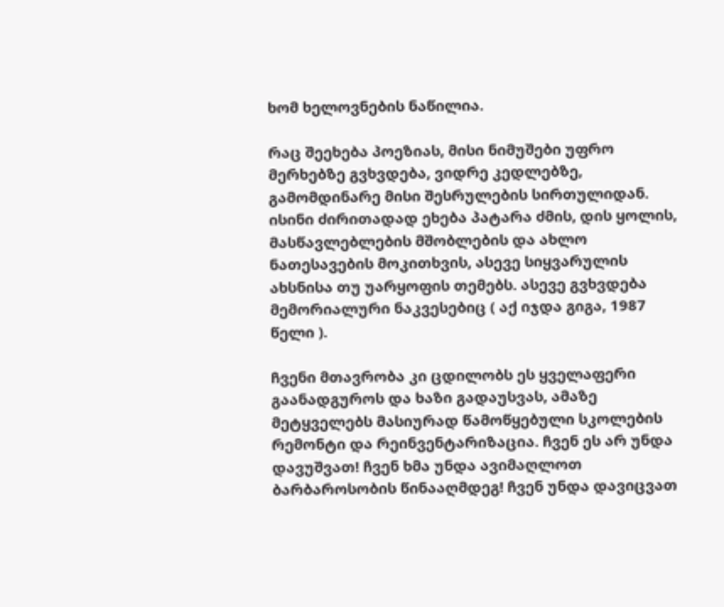ხომ ხელოვნების ნაწილია.

რაც შეეხება პოეზიას, მისი ნიმუშები უფრო მერხებზე გვხვდება, ვიდრე კედლებზე, გამომდინარე მისი შესრულების სირთულიდან. ისინი ძირითადად ეხება პატარა ძმის, დის ყოლის, მასწავლებლების მშობლების და ახლო ნათესავების მოკითხვის, ასევე სიყვარულის ახსნისა თუ უარყოფის თემებს. ასევე გვხვდება მემორიალური ნაკვესებიც ( აქ იჯდა გიგა, 1987 წელი ).

ჩვენი მთავრობა კი ცდილობს ეს ყველაფერი გაანადგუროს და ხაზი გადაუსვას, ამაზე მეტყველებს მასიურად წამოწყებული სკოლების რემონტი და რეინვენტარიზაცია. ჩვენ ეს არ უნდა დავუშვათ! ჩვენ ხმა უნდა ავიმაღლოთ ბარბაროსობის წინააღმდეგ! ჩვენ უნდა დავიცვათ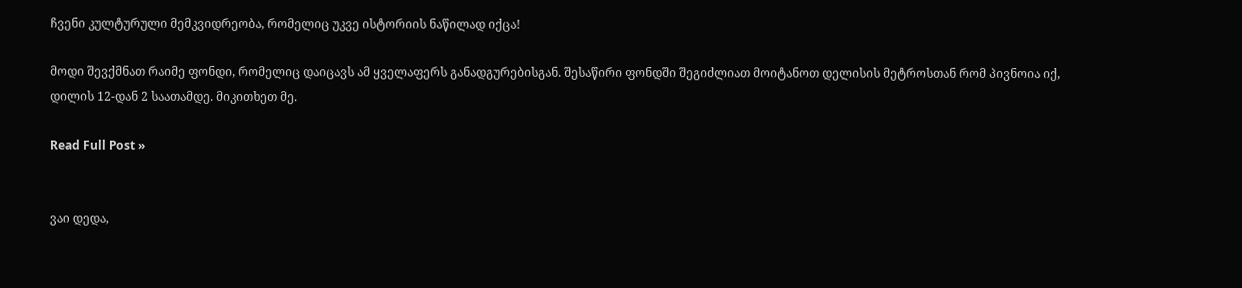ჩვენი კულტურული მემკვიდრეობა, რომელიც უკვე ისტორიის ნაწილად იქცა!

მოდი შევქმნათ რაიმე ფონდი, რომელიც დაიცავს ამ ყველაფერს განადგურებისგან. შესაწირი ფონდში შეგიძლიათ მოიტანოთ დელისის მეტროსთან რომ პივნოია იქ, დილის 12-დან 2 საათამდე. მიკითხეთ მე.

Read Full Post »


ვაი დედა,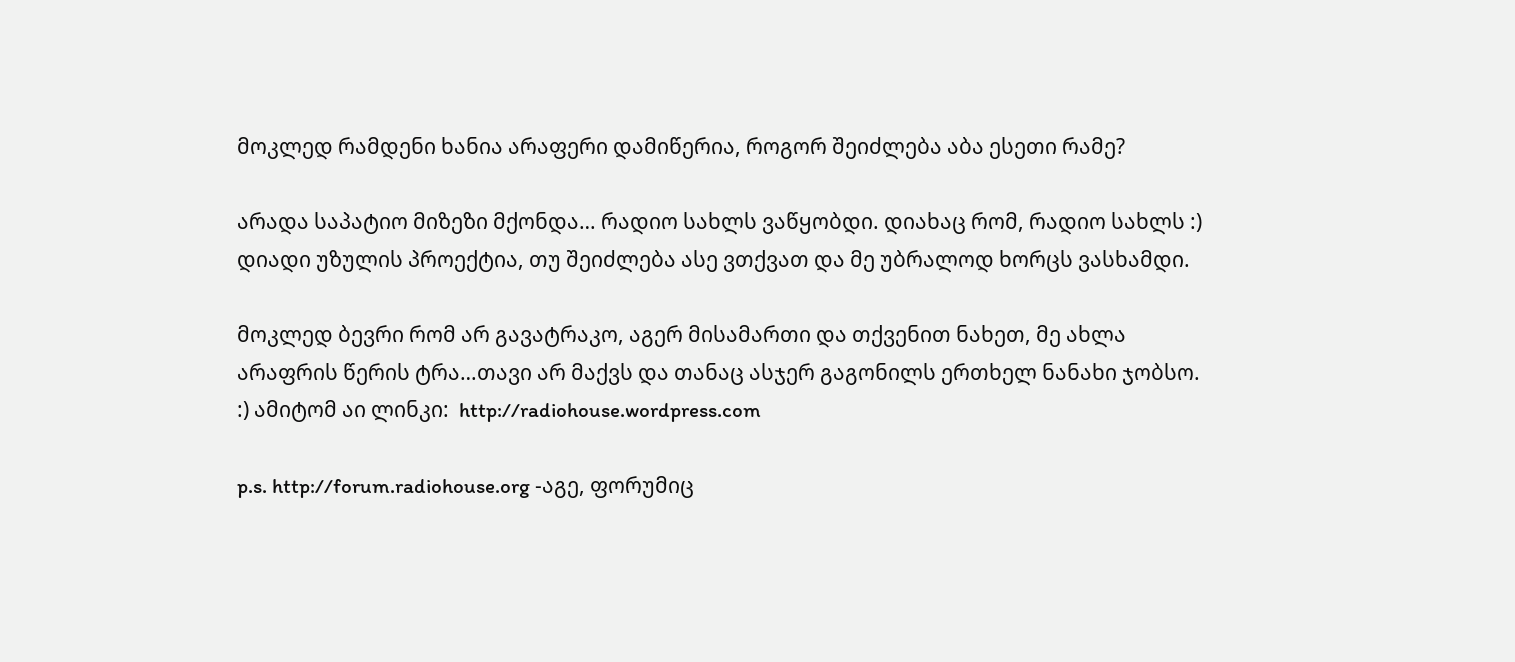მოკლედ რამდენი ხანია არაფერი დამიწერია, როგორ შეიძლება აბა ესეთი რამე?

არადა საპატიო მიზეზი მქონდა… რადიო სახლს ვაწყობდი. დიახაც რომ, რადიო სახლს :) დიადი უზულის პროექტია, თუ შეიძლება ასე ვთქვათ და მე უბრალოდ ხორცს ვასხამდი.

მოკლედ ბევრი რომ არ გავატრაკო, აგერ მისამართი და თქვენით ნახეთ, მე ახლა არაფრის წერის ტრა…თავი არ მაქვს და თანაც ასჯერ გაგონილს ერთხელ ნანახი ჯობსო. :) ამიტომ აი ლინკი:  http://radiohouse.wordpress.com

p.s. http://forum.radiohouse.org -აგე, ფორუმიც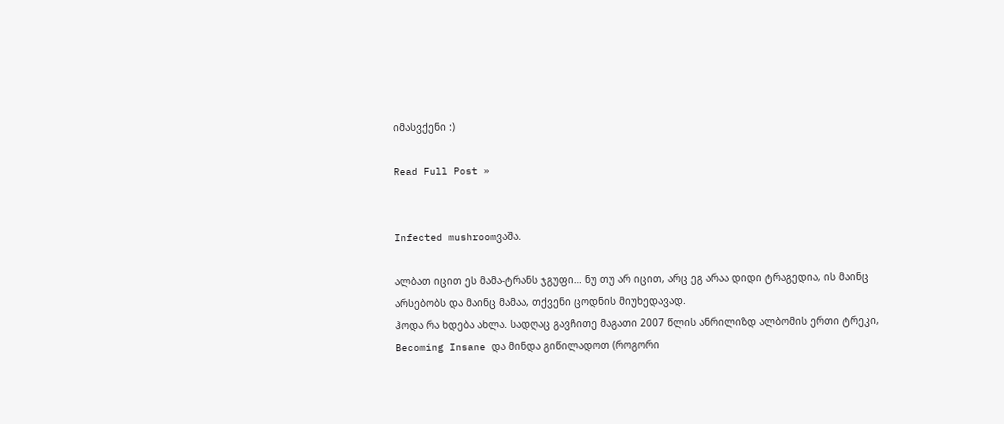იმასვქენი :)

Read Full Post »


Infected mushroomვაშა.

ალბათ იცით ეს მამა-ტრანს ჯგუფი… ნუ თუ არ იცით, არც ეგ არაა დიდი ტრაგედია, ის მაინც არსებობს და მაინც მამაა, თქვენი ცოდნის მიუხედავად.
ჰოდა რა ხდება ახლა. სადღაც გავჩითე მაგათი 2007 წლის ანრილიზდ ალბომის ერთი ტრეკი, Becoming Insane და მინდა გიწილადოთ (როგორი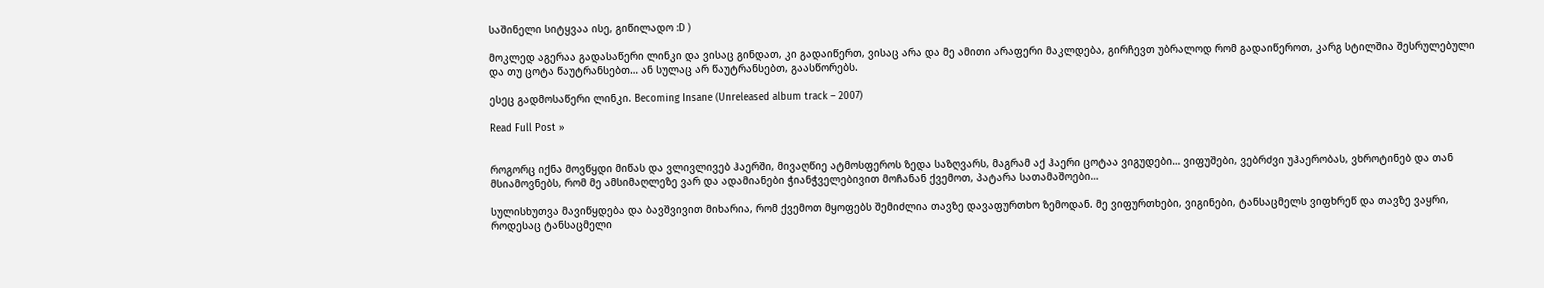საშინელი სიტყვაა ისე, გიწილადო :D )

მოკლედ აგერაა გადასაწერი ლინკი და ვისაც გინდათ, კი გადაიწერთ, ვისაც არა და მე ამითი არაფერი მაკლდება, გირჩევთ უბრალოდ რომ გადაიწეროთ, კარგ სტილშია შესრულებული და თუ ცოტა წაუტრანსებთ… ან სულაც არ წაუტრანსებთ, გაასწორებს.

ესეც გადმოსაწერი ლინკი. Becoming Insane (Unreleased album track – 2007)

Read Full Post »


როგორც იქნა მოვწყდი მიწას და ვლივლივებ ჰაერში, მივაღწიე ატმოსფეროს ზედა საზღვარს, მაგრამ აქ ჰაერი ცოტაა ვიგუდები… ვიფუშები, ვებრძვი უჰაერობას, ვხროტინებ და თან მსიამოვნებს, რომ მე ამსიმაღლეზე ვარ და ადამიანები ჭიანჭველებივით მოჩანან ქვემოთ, პატარა სათამაშოები…

სულისხუთვა მავიწყდება და ბავშვივით მიხარია, რომ ქვემოთ მყოფებს შემიძლია თავზე დავაფურთხო ზემოდან. მე ვიფურთხები, ვიგინები, ტანსაცმელს ვიფხრეწ და თავზე ვაყრი, როდესაც ტანსაცმელი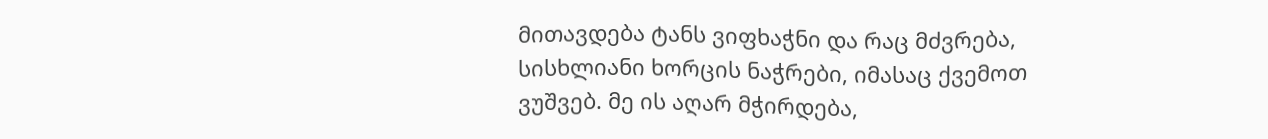მითავდება ტანს ვიფხაჭნი და რაც მძვრება, სისხლიანი ხორცის ნაჭრები, იმასაც ქვემოთ ვუშვებ. მე ის აღარ მჭირდება,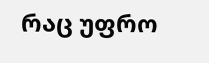რაც უფრო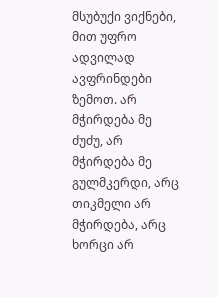მსუბუქი ვიქნები, მით უფრო ადვილად ავფრინდები ზემოთ. არ მჭირდება მე ძუძუ, არ მჭირდება მე გულმკერდი, არც თიკმელი არ მჭირდება, არც ხორცი არ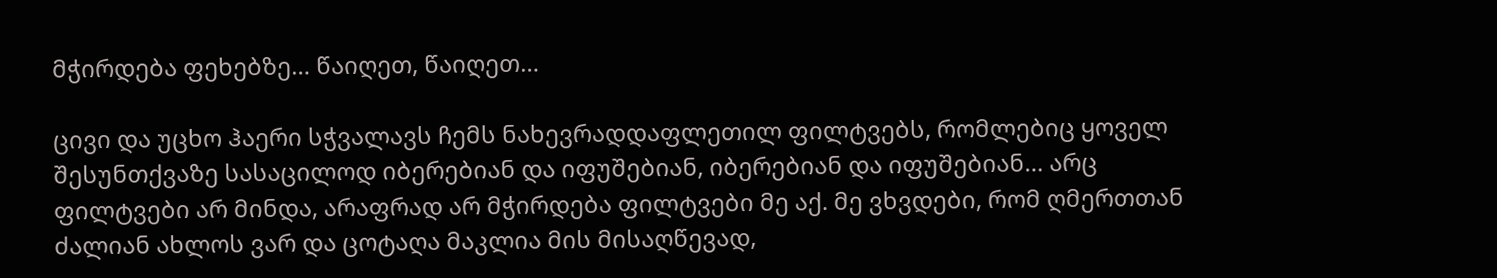მჭირდება ფეხებზე… წაიღეთ, წაიღეთ…

ცივი და უცხო ჰაერი სჭვალავს ჩემს ნახევრადდაფლეთილ ფილტვებს, რომლებიც ყოველ შესუნთქვაზე სასაცილოდ იბერებიან და იფუშებიან, იბერებიან და იფუშებიან… არც ფილტვები არ მინდა, არაფრად არ მჭირდება ფილტვები მე აქ. მე ვხვდები, რომ ღმერთთან ძალიან ახლოს ვარ და ცოტაღა მაკლია მის მისაღწევად,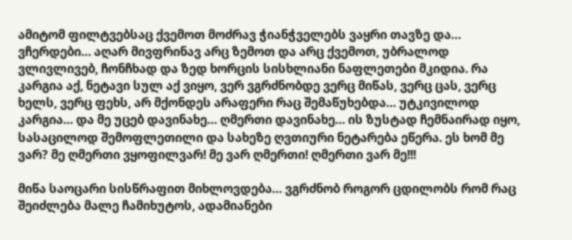ამიტომ ფილტვებსაც ქვემოთ მოძრავ ჭიანჭველებს ვაყრი თავზე და… ვჩერდები… აღარ მივფრინავ არც ზემოთ და არც ქვემოთ, უბრალოდ ვლივლივებ, ჩონჩხად და ზედ ხორცის სისხლიანი ნაფლეთები მკიდია. რა კარგია აქ, ნეტავი სულ აქ ვიყო, ვერ ვგრძნობდე ვერც მიწას, ვერც ცას, ვერც ხელს, ვერც ფეხს, არ მქონდეს არაფერი რაც შემაწუხებდა… უტკივილოდ კარგია… და მე უცებ დავინახე… ღმერთი დავინახე… ის ზუსტად ჩემნაირად იყო, სასაცილოდ შემოფლეთილი და სახეზე ღვთიური ნეტარება ეწერა. ეს ხომ მე ვარ? მე ღმერთი ვყოფილვარ! მე ვარ ღმერთი! ღმერთი ვარ მე!!!

მიწა საოცარი სისწრაფით მიხლოვდება… ვგრძნობ როგორ ცდილობს რომ რაც შეიძლება მალე ჩამიხუტოს, ადამიანები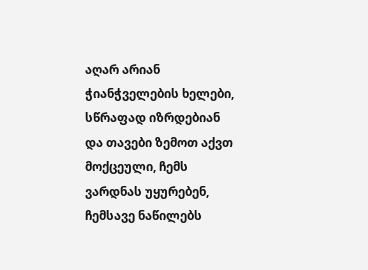აღარ არიან ჭიანჭველების ხელები, სწრაფად იზრდებიან და თავები ზემოთ აქვთ მოქცეული, ჩემს ვარდნას უყურებენ, ჩემსავე ნაწილებს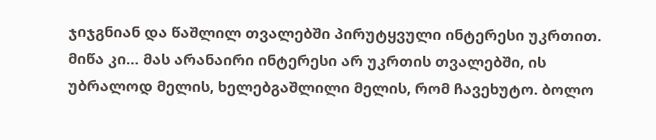ჯიჯგნიან და წაშლილ თვალებში პირუტყვული ინტერესი უკრთით. მიწა კი… მას არანაირი ინტერესი არ უკრთის თვალებში, ის უბრალოდ მელის, ხელებგაშლილი მელის, რომ ჩავეხუტო. ბოლო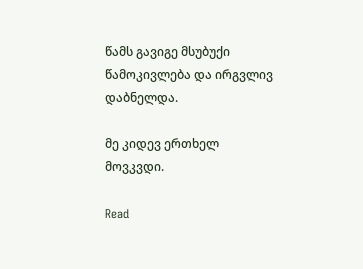წამს გავიგე მსუბუქი წამოკივლება და ირგვლივ დაბნელდა.

მე კიდევ ერთხელ მოვკვდი.

Read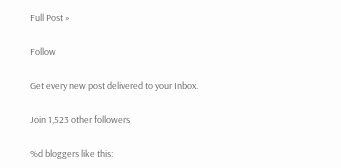Full Post »

Follow

Get every new post delivered to your Inbox.

Join 1,523 other followers

%d bloggers like this: